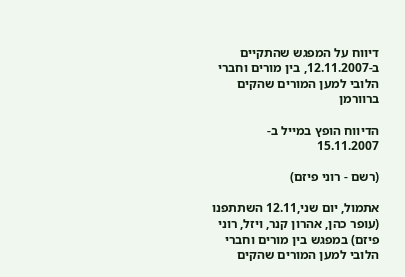דיווח על המפגש שהתקיים ב-12.11.2007, בין מורים וחברי הלובי למען המורים שהקים ברוורמן

הדיווח הופץ במייל ב- 15.11.2007

(רשם - רוני פיזם)

אתמול, יום שני,12.11 השתתפנו (עופר כהן, אהרון קנר, ויזל, רוני פיזם) במפגש בין מורים וחברי הלובי למען המורים שהקים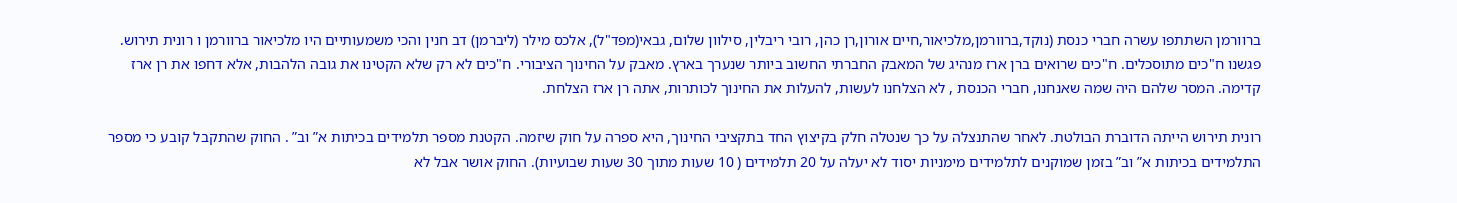ברוורמן השתתפו עשרה חברי כנסת (נוקד,ברוורמן,מלכיאור,חיים אורון,רן כהן, רובי ריבלין, סילוון שלום, גבאי(מפד"ל), אלכס מילר (ליברמן) דב חנין והכי משמעותיים היו מלכיאור ברוורמן ו רונית תירוש. פגשנו ח"כים מתוסכלים. ח"כים שרואים ברן ארז מנהיג של המאבק החברתי החשוב ביותר שנערך בארץ. מאבק על החינוך הציבורי. ח"כים לא רק שלא הקטינו את גובה הלהבות, אלא דחפו את רן ארז קדימה. המסר שלהם היה שמה שאנחנו, חברי הכנסת , לא הצלחנו לעשות, להעלות את החינוך לכותרות, אתה רן ארז הצלחת.

רונית תירוש הייתה הדוברת הבולטת. לאחר שהתנצלה על כך שנטלה חלק בקיצוץ החד בתקציבי החינוך, היא ספרה על חוק שיזמה. הקטנת מספר תלמידים בכיתות א” וב” . החוק שהתקבל קובע כי מספר התלמידים בכיתות א” וב” בזמן שמוקנים לתלמידים מימניות יסוד לא יעלה על 20 תלמידים ( 10 שעות מתוך 30 שעות שבועיות). החוק אושר אבל לא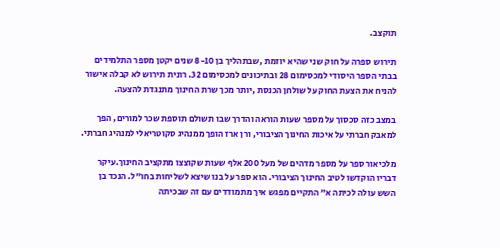תוקצב.

תירוש ספרה על חוק שני שהיא יוזמת ,שבתהליך בן 8-10 שנים יקטן מספר התלמידים בבתי הספר היסודי למכסימום 28 ובתיכונים למכסימום 32. רונית תירוש לא קבלה אישור להניח את הצעת החוק על שולחן הכנסת ,יותר מכך שרת החינוך מתנגדת להצעה.

במצב כזה סכסוך על מספר שעות הוראה והדרך שבו תשולם תוספת שכר למורים, הפך למאבק חברתי על איכות החינוך הציבורי, ורן ארז הופך ממנהיג סקוטריאלי למנהיג חברתי.

מלכיאור ספר על מספר מדהים של מעל 200 אלף שעות שקוצצו מתקציב החינוך.עיקר דבריו הוקדשו לטיב החינוך הציבורי. הוא ספר על בנו שיצא לשליחות בחו"ל. הנכד בן השש עולה לכיתה א” התקיים מפגש איך מתמודדים עם זה שבכיתה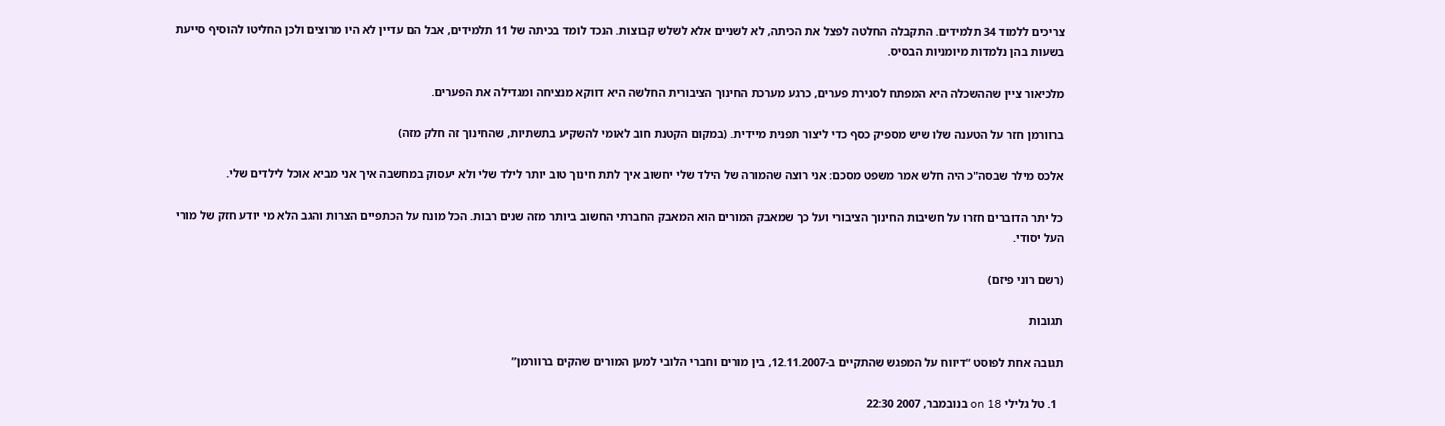צריכים ללמוד 34 תלמידים. התקבלה החלטה לפצל את הכיתה, לא לשניים אלא לשלש קבוצות. הנכד לומד בכיתה של 11 תלמידים, אבל הם עדיין לא היו מרוצים ולכן החליטו להוסיף סייעת בשעות בהן נלמדות מיומניות הבסיס.

מלכיאור ציין שההשכלה היא המפתח לסגירת פערים, כרגע מערכת החינוך הציבורית החלשה היא דווקא מנציחה ומגדילה את הפערים.

ברוורמן חזר על הטענה שלו שיש מספיק כסף כדי ליצור תפנית מיידית. (במקום הקטנת חוב לאומי להשקיע בתשתיות, שהחינוך זה חלק מזה)

אלכס מילר שבסה"כ היה חלש אמר משפט מסכם: אני רוצה שהמורה של הילד שלי יחשוב איך לתת חינוך טוב יותר לילד שלי ולא יעסוק במחשבה איך אני מביא אוכל לילדים שלי.

כל יתר הדוברים חזרו על חשיבות החינוך הציבורי ועל כך שמאבק המורים הוא המאבק החברתי החשוב ביותר מזה שנים רבות. הכל מונח על הכתפיים הצרות והגב הלא מי יודע חזק של מורי העל יסודי.

(רשם רוני פיזם)

תגובות

תגובה אחת לפוסט “דיווח על המפגש שהתקיים ב-12.11.2007, בין מורים וחברי הלובי למען המורים שהקים ברוורמן”

  1. טל גלילי on 18 בנובמבר, 2007 22:30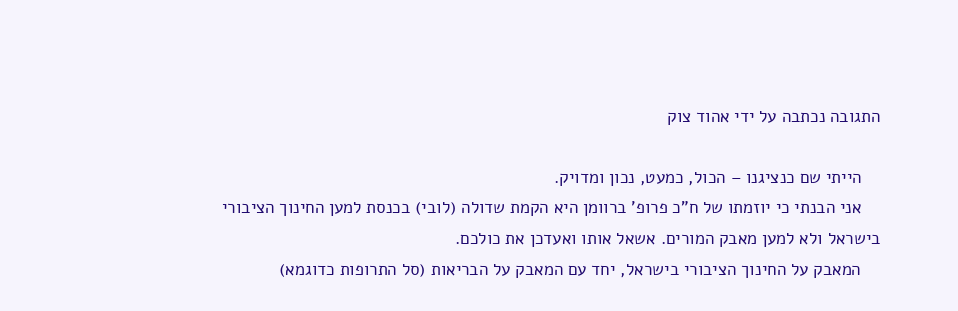התגובה נכתבה על ידי אהוד צוק

    הייתי שם כנציגנו – הכול, כמעט, נכון ומדויק.
    אני הבנתי כי יוזמתו של ח"כ פרופ' ברוומן היא הקמת שדולה (לובי) בכנסת למען החינוך הציבורי בישראל ולא למען מאבק המורים. אשאל אותו ואעדכן את כולכם.
    המאבק על החינוך הציבורי בישראל, יחד עם המאבק על הבריאות (סל התרופות כדוגמא)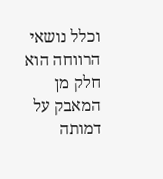וכלל נושאי הרווחה הוא חלק מן המאבק על דמותה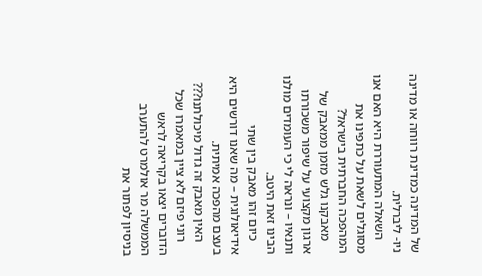של המדינה כמדינת רווחה או מדינה ניו- ליברלית.
    השאלה המתעוררת היא האם אנו מסוגלים לשאת על כתפינו את המהפכה החברתית בישראל?
    מאבקנו גלש מזמן ממאבק של ארגון מקצועי על שיפור משכורתו ותנאיו – ונראה לי כי העומדים מולנו הבינו זאת היטב.
    כיום זהו מאבק בין שתי אידיאולוגית – מה שאנו דורשים היא בעצם מהפכה אמיתית.
    האין מאבק זה גדול מיכולתנו???
    רוני פיזם לא ציין במאמרו שכל הדוברים יצאו בקריאה לראש הממשלה מר אולמרט להתערב בניסיון לפתור את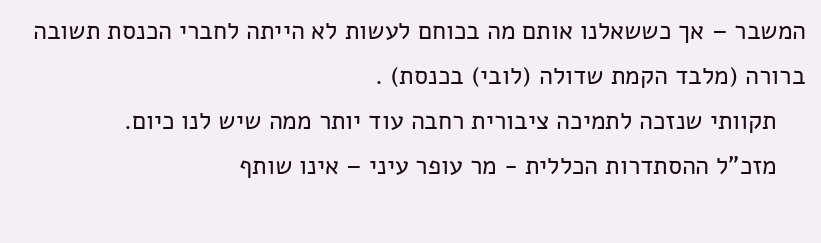המשבר – אך כששאלנו אותם מה בכוחם לעשות לא הייתה לחברי הכנסת תשובה ברורה (מלבד הקמת שדולה (לובי) בכנסת) .
    תקוותי שנזכה לתמיכה ציבורית רחבה עוד יותר ממה שיש לנו כיום.
    מזכ"ל ההסתדרות הכללית - מר עופר עיני – אינו שותף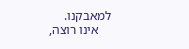למאבקנו.
    אינו רוצה,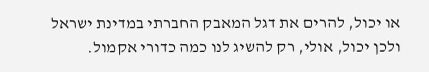או יכול, להרים את דגל המאבק החברתי במדינת ישראל ולכן יכול, אולי, רק להשיג לנו כמה כדורי אקמול.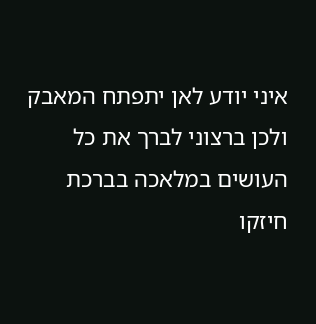איני יודע לאן יתפתח המאבק ולכן ברצוני לברך את כל העושים במלאכה בברכת חיזקו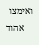ואימצו
    אהוד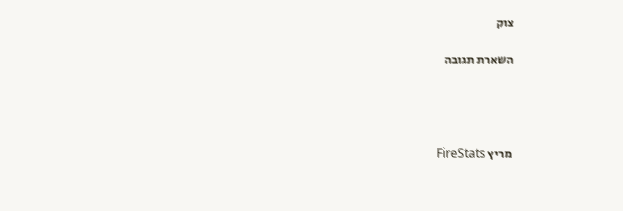צוק

השארת תגובה




 מריץ FireStats